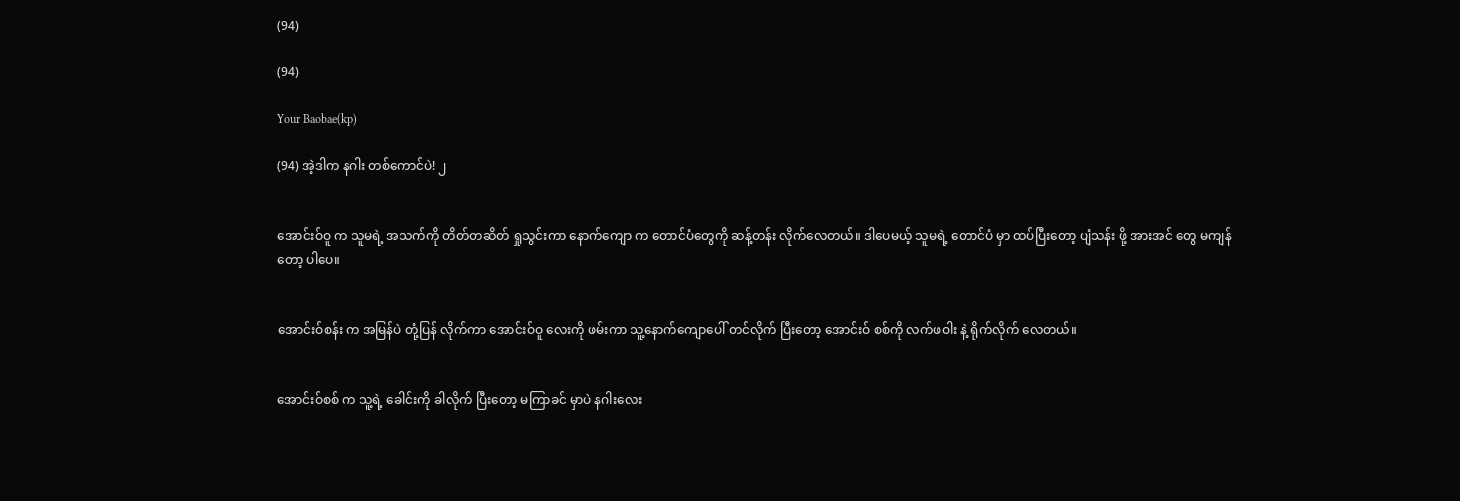(94)

(94)

Your Baobae(kp)

(94) အဲ့ဒါက နဂါး တစ်ကောင်ပဲ! ၂


အောင်းဝ်ဝူ က သူမရဲ့ အသက်ကို တိတ်တဆိတ် ရှုသွင်းကာ နောက်ကျော က တောင်ပံတွေကို ဆန့်တန်း လိုက်လေတယ်။ ဒါပေမယ့် သူမရဲ့ တောင်ပံ မှာ ထပ်ပြီးတော့ ပျံသန်း ဖို့ အားအင် တွေ မကျန်တော့ ပါပေ။


အောင်းဝ်စန်း က အမြန်ပဲ တုံ့ပြန် လိုက်ကာ အောင်းဝ်ဝူ လေးကို ဖမ်းကာ သူ့နောက်ကျောပေါ် တင်လိုက် ပြီးတော့ အောင်းဝ် စစ်ကို လက်ဖဝါး နဲ့ ရိုက်လိုက် လေတယ်။


အောင်းဝ်စစ် က သူ့ရဲ့ ခေါင်းကို ခါလိုက် ပြီးတော့ မကြာခင် မှာပဲ နဂါးလေး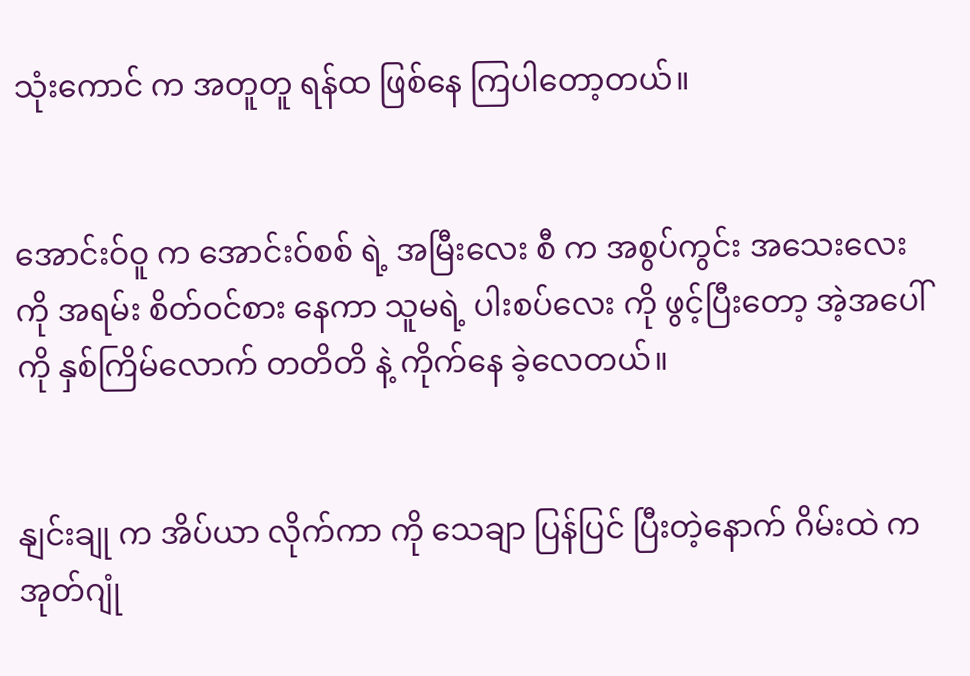သုံးကောင် က အတူတူ ရန်ထ ဖြစ်နေ ကြပါတော့တယ်။


အောင်းဝ်ဝူ က အောင်းဝ်စစ် ရဲ့ အမြီးလေး စီ က အစွပ်ကွင်း အသေးလေး ကို အရမ်း စိတ်ဝင်စား နေကာ သူမရဲ့ ပါးစပ်လေး ကို ဖွင့်ပြီးတော့ အဲ့အပေါ်ကို နှစ်ကြိမ်လောက် တတိတိ နဲ့ ကိုက်နေ ခဲ့လေတယ်။


နျင်းချု က အိပ်ယာ လိုက်ကာ ကို သေချာ ပြန်ပြင် ပြီးတဲ့နောက် ဂိမ်းထဲ က အုတ်ဂျုံ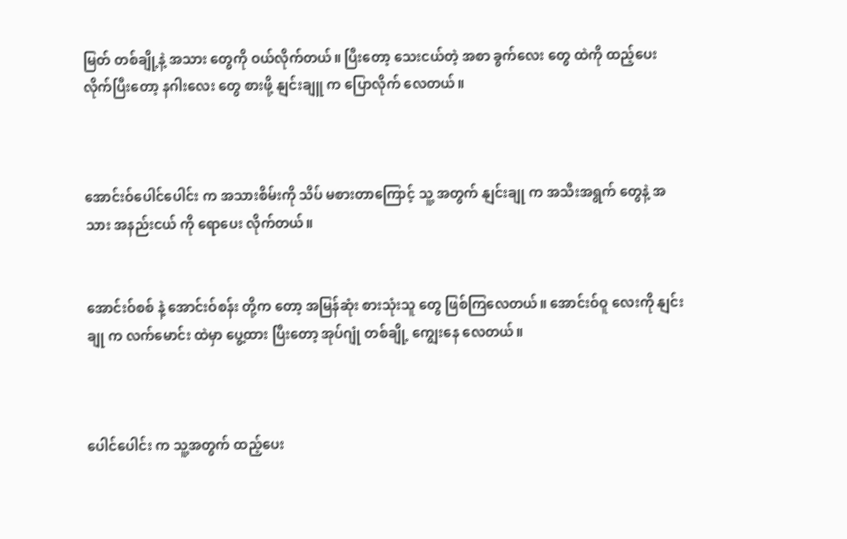မြတ် တစ်ချို့နဲ့ အသား တွေကို ဝယ်လိုက်တယ်။ ပြီးတော့ သေးငယ်တဲ့ အစာ ခွက်လေး တွေ ထဲကို ထည့်ပေး လိုက်ပြီးတော့ နဂါးလေး တွေ စားဖို့ နျင်းချူ က ပြောလိုက် လေတယ်။



အောင်းဝ်ပေါင်ပေါင်း က အသားစိမ်းကို သိပ် မစားတာကြောင့် သူ့ အတွက် နျင်းချု က အသီးအရွက် တွေနဲ့ အသား အနည်းငယ် ကို ရောပေး လိုက်တယ်။


အောင်းဝ်စစ် နဲ့ အောင်းဝ်စန်း တို့က တော့ အမြန်ဆုံး စားသုံးသူ တွေ ဖြစ်ကြလေတယ်။ အောင်းဝ်ဝူ လေးကို နျင်းချု က လက်မောင်း ထဲမှာ ပွေ့ထား ပြီးတော့ အုပ်ဂျုံ တစ်ချို့ ကျွေးနေ လေတယ်။



ပေါင်ပေါင်း က သူ့အတွက် ထည့်ပေး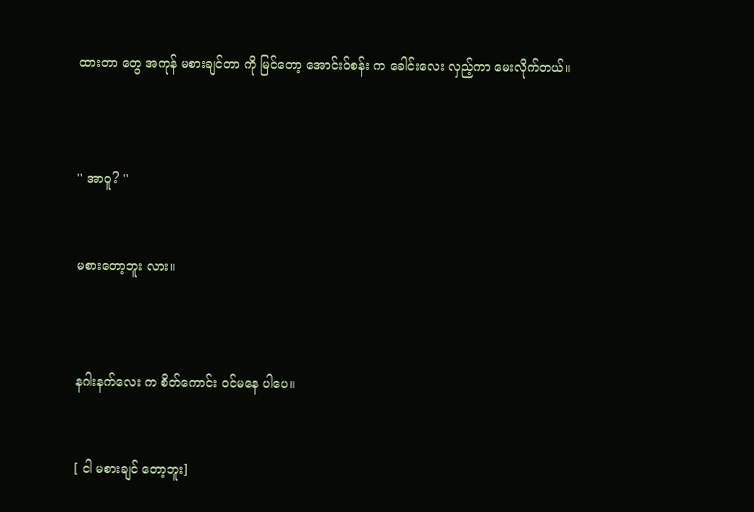ထားတာ တွေ အကုန် မစားချင်တာ ကို မြင်တော့ အောင်းဝ်စန်း က ခေါင်းလေး လှည့်ကာ မေးလိုက်တယ်။



'' အာဝူ? ''


မစားတော့ဘူး လား။



နဂါးနက်လေး က စိတ်ကောင်း ဝင်မနေ ပါပေ။


[ ငါ မစားချင် တော့ဘူး]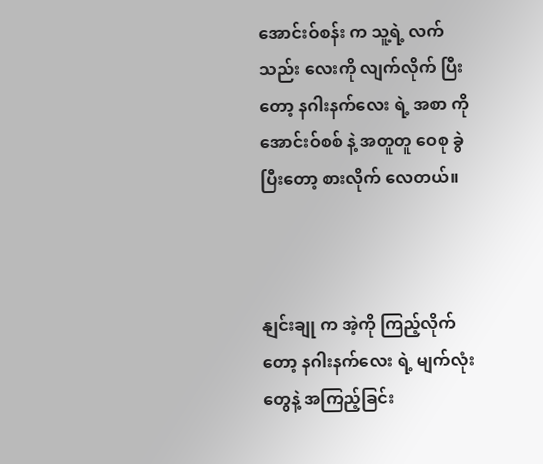အောင်းဝ်စန်း က သူ့ရဲ့ လက်သည်း လေးကို လျက်လိုက် ပြီးတော့ နဂါးနက်လေး ရဲ့ အစာ ကို အောင်းဝ်စစ် နဲ့ အတူတူ ဝေစု ခွဲ ပြီးတော့ စားလိုက် လေတယ်။



နျင်းချု က အဲ့ကို ကြည့်လိုက်တော့ နဂါးနက်လေး ရဲ့ မျက်လုံး တွေနဲ့ အကြည့်ခြင်း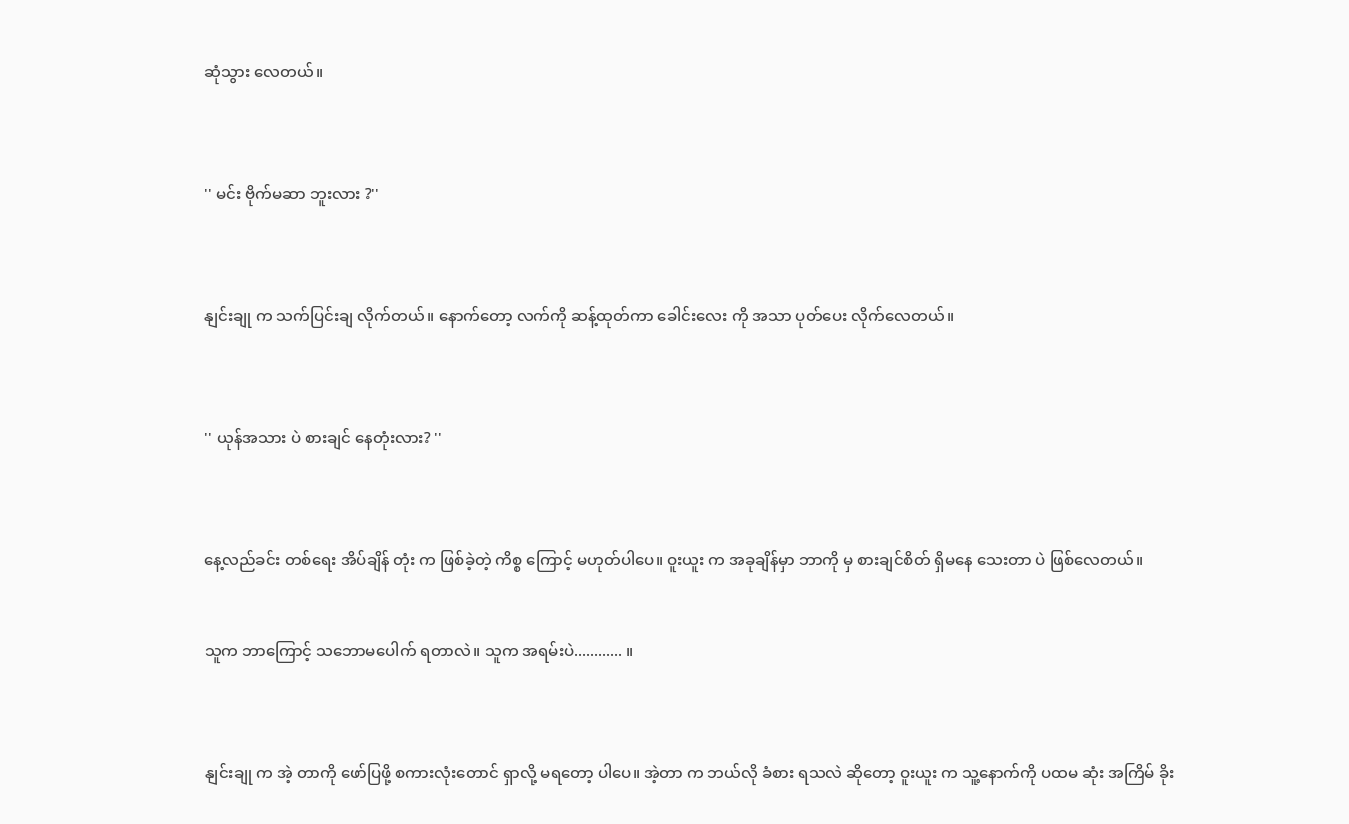ဆုံသွား လေတယ်။



'' မင်း ဗိုက်မဆာ ဘူးလား ?''



နျင်းချု က သက်ပြင်းချ လိုက်တယ်။ နောက်တော့ လက်ကို ဆန့်ထုတ်ကာ ခေါင်းလေး ကို အသာ ပုတ်ပေး လိုက်လေတယ်။



'' ယုန်အသား ပဲ စားချင် နေတုံးလား? ''



နေ့လည်ခင်း တစ်ရေး အိပ်ချိန် တုံး က ဖြစ်ခဲ့တဲ့ ကိစ္စ ကြောင့် မဟုတ်ပါပေ။ ဝူးယူး က အခုချိန်မှာ ဘာကို မှ စားချင်စိတ် ရှိမနေ သေးတာ ပဲ ဖြစ်လေတယ်။


သူက ဘာကြောင့် သဘောမပေါက် ရတာလဲ။ သူက အရမ်းပဲ............ ။



နျင်းချု က အဲ့ တာကို ဖော်ပြဖို့ စကားလုံးတောင် ရှာလို့ မရတော့ ပါပေ။ အဲ့တာ က ဘယ်လို ခံစား ရသလဲ ဆိုတော့ ဝူးယူး က သူ့နောက်ကို ပထမ ဆုံး အကြိမ် ခိုး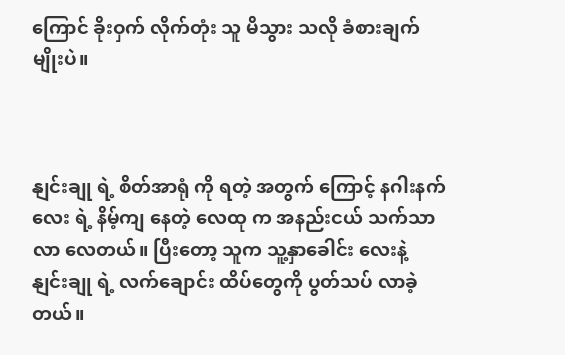ကြောင် ခိုးဝှက် လိုက်တုံး သူ မိသွား သလို ခံစားချက် မျိုးပဲ။



နျင်းချု ရဲ့ စိတ်အာရုံ ကို ရတဲ့ အတွက် ကြောင့် နဂါးနက်လေး ရဲ့ နိမ့်ကျ နေတဲ့ လေထု က အနည်းငယ် သက်သာလာ လေတယ်။ ပြီးတော့ သူက သူ့နှာခေါင်း လေးနဲ့ နျင်းချု ရဲ့ လက်ချောင်း ထိပ်တွေကို ပွတ်သပ် လာခဲ့တယ်။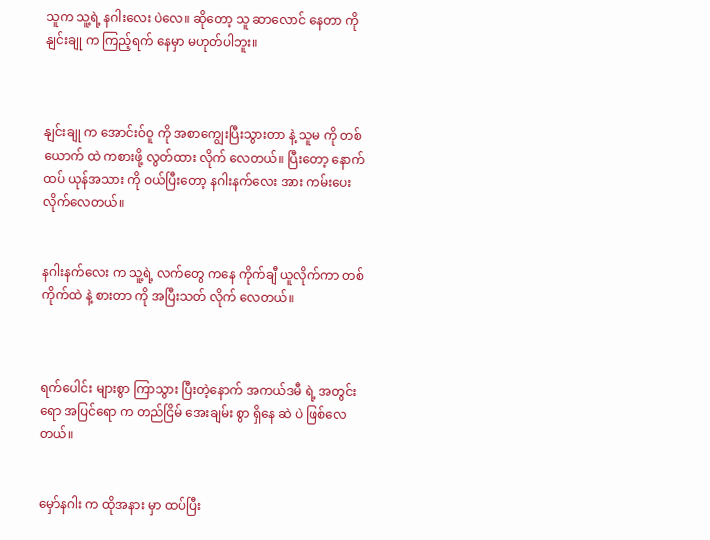သူက သူ့ရဲ့ နဂါးလေး ပဲလေ။ ဆိုတော့ သူ ဆာလောင် နေတာ ကို နျင်းချု က ကြည့်ရက် နေမှာ မဟုတ်ပါဘူး။



နျင်းချု က အောင်းဝ်ဝူ ကို အစာကျွေးပြီးသွားတာ နဲ့ သူမ ကို တစ်ယောက် ထဲ ကစားဖို့ လွတ်ထား လိုက် လေတယ်။ ပြီးတော့ နောက်ထပ် ယုန်အသား ကို ဝယ်ပြီးတော့ နဂါးနက်လေး အား ကမ်းပေး လိုက်လေတယ်။


နဂါးနက်လေး က သူ့ရဲ့ လက်တွေ ကနေ ကိုက်ချီ ယူလိုက်ကာ တစ်ကိုက်ထဲ နဲ့ စားတာ ကို အပြီးသတ် လိုက် လေတယ်။



ရက်ပေါင်း များစွာ ကြာသွား ပြီးတဲ့နောက် အကယ်ဒမီ ရဲ့ အတွင်းရော အပြင်ရော က တည်ငြိမ် အေးချမ်း စွာ ရှိနေ ဆဲ ပဲ ဖြစ်လေတယ်။


မှော်နဂါး က ထိုအနား မှာ ထပ်ပြီး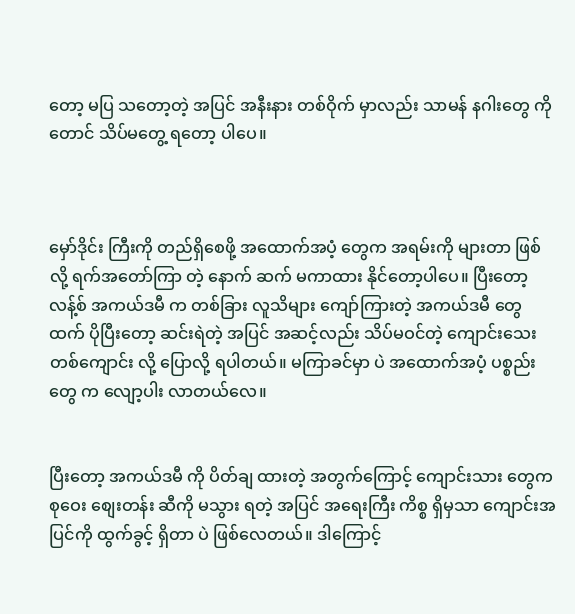တော့ မပြ သတော့တဲ့ အပြင် အနီးနား တစ်ဝိုက် မှာလည်း သာမန် နဂါးတွေ ကိုတောင် သိပ်မတွေ့ ရတော့ ပါပေ။



မှော်ဒိုင်း ကြီးကို တည်ရှိစေဖို့ အထောက်အပံ့ တွေက အရမ်းကို များတာ ဖြစ် လို့ ရက်အတော်ကြာ တဲ့ နောက် ဆက် မကာထား နိုင်တော့ပါပေ။ ပြီးတော့ လန့်စ် အကယ်ဒမီ က တစ်ခြား လူသိများ ကျော်ကြားတဲ့ အကယ်ဒမီ တွေ ထက် ပိုပြီးတော့ ဆင်းရဲတဲ့ အပြင် အဆင့်လည်း သိပ်မဝင်တဲ့ ကျောင်းသေးတစ်ကျောင်း လို့ ပြောလို့ ရပါတယ်။ မကြာခင်မှာ ပဲ အထောက်အပံ့ ပစ္စည်းတွေ က လျော့ပါး လာတယ်လေ။


ပြီးတော့ အကယ်ဒမီ ကို ပိတ်ချ ထားတဲ့ အတွက်ကြောင့် ကျောင်းသား တွေက စုဝေး စျေးတန်း ဆီကို မသွား ရတဲ့ အပြင် အရေးကြီး ကိစ္စ ရှိမှသာ ကျောင်းအပြင်ကို ထွက်ခွင့် ရှိတာ ပဲ ဖြစ်လေတယ်။ ဒါကြောင့်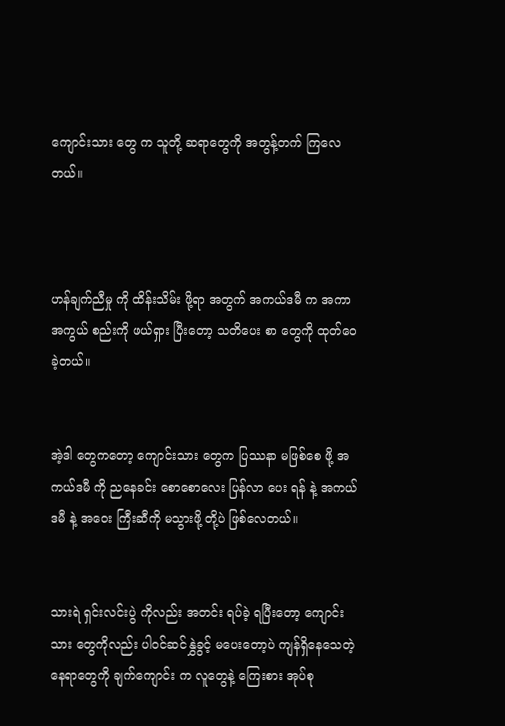ကျောင်းသား တွေ က သူတို့ ဆရာတွေကို အတွန့်တက် ကြလေတယ်။



ဟန်ချက်ညီမှု ကို ထိန်းသိမ်း ဖို့ရာ အတွက် အကယ်ဒမီ က အကာအကွယ် စည်းကို ဖယ်ရှား ပြီးတော့ သတိပေး စာ တွေကို ထုတ်ဝေ ခဲ့တယ်။


အဲ့ဒါ တွေကတော့ ကျောင်းသား တွေက ပြဿနာ မဖြစ်စေ ဖို့ အကယ်ဒမီ ကို ညနေခင်း စောစောလေး ပြန်လာ ပေး ရန် နဲ့ အကယ်ဒမီ နဲ့ အဝေး ကြီးဆီကို မသွားဖို့ တို့ပဲ ဖြစ်လေတယ်။


သားရဲ ရှင်းလင်းပွဲ ကိုလည်း အတင်း ရပ်ခဲ့ ရပြီးတော့ ကျောင်းသား တွေကိုလည်း ပါဝင်ဆင်နွှဲခွင့် မပေးတော့ပဲ ကျန်ရှိနေသေတဲ့ နေရာတွေကို ချက်ကျောင်း က လူတွေနဲ့ ကြေးစား အုပ်စု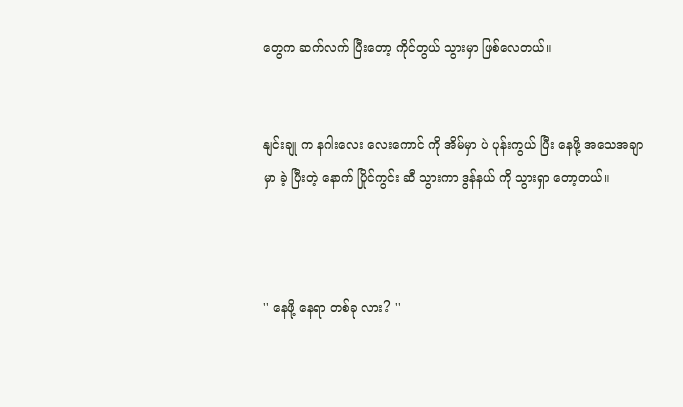တွေက ဆက်လက် ပြီးတော့ ကိုင်တွယ် သွားမှာ ဖြစ်လေတယ်။


နျင်းချု က နဂါးလေး လေးကောင် ကို အိမ်မှာ ပဲ ပုန်းကွယ် ပြီး နေဖို့ အသေအချာ မှာ ခဲ့ ပြီးတဲ့ နောက် ပြိုင်ကွင်း ဆီ သွားကာ ဒွန်နယ် ကို သွားရှာ တော့တယ်။



'' နေဖို့ နေရာ တစ်ခု လား? ''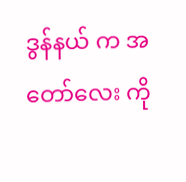ဒွန်နယ် က အတော်လေး ကို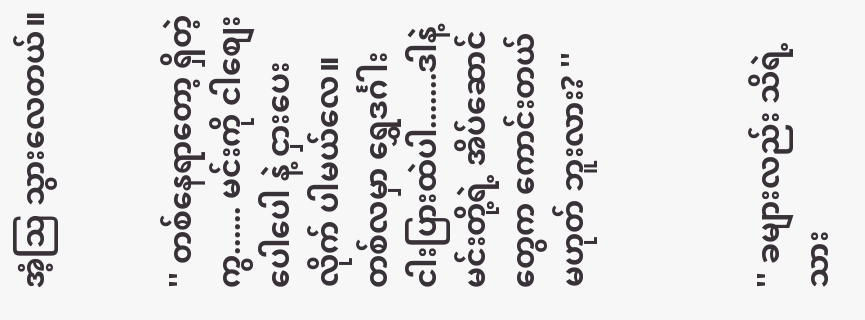အံ့သြ သွားလေတယ်။


'' တစ်နေရာတော့ ရှိတဲ့ကွ...... မင်းကို ငါစျေးပေါပေါ နဲ့ ငှားပေး လိုက် ပါမယ်လေ။ တစ်လမှာ ရွှေဒင်္ဂါး ငါးပြားထဲပါ.......ဒါနဲ့ မင်းတို့ရဲ့ အိပ်ဆောင် တွေက ကောင်းတယ် မဟုတ် ဘူးလား? ''



'' ခများလည်း သိရဲ့သား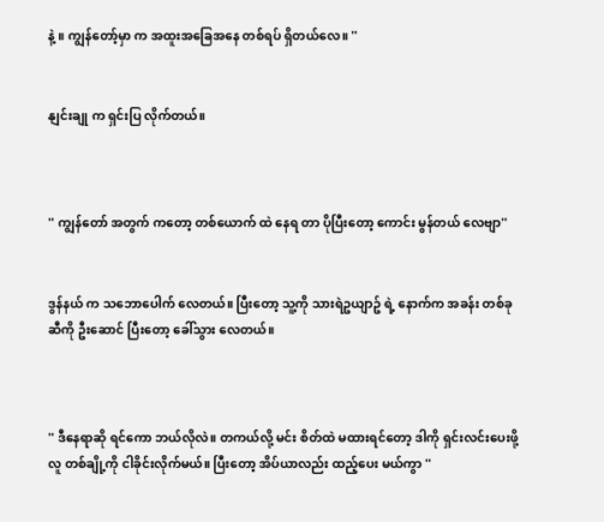နဲ့ ။ ကျွန်တော့်မှာ က အထူးအခြေအနေ တစ်ရပ် ရှိတယ်လေ။ ''


နျင်းချု က ရှင်းပြ လိုက်တယ်။



'' ကျွန်တော် အတွက် ကတော့ တစ်ယောက် ထဲ နေရ တာ ပိုပြီးတော့ ကောင်း မွန်တယ် လေဗျာ''


ဒွန်နယ် က သဘောပေါက် လေတယ်။ ပြီးတော့ သူ့ကို သားရဲဥယျာဥ် ရဲ့ နောက်က အခန်း တစ်ခုဆီကို ဦးဆောင် ပြီးတော့ ခေါ်သွား လေတယ်။



'' ဒီနေရာဆို ရင်ကော ဘယ်လိုလဲ။ တကယ်လို့ မင်း စိတ်ထဲ မထားရင်တော့ ဒါကို ရှင်းလင်းပေးဖို့ လူ တစ်ချို့ကို ငါခိုင်းလိုက်မယ်။ ပြီးတော့ အိပ်ယာလည်း ထည့်ပေး မယ်ကွာ ''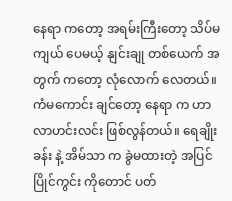နေရာ ကတော့ အရမ်းကြီးတော့ သိပ်မကျယ် ပေမယ့် နျင်းချု တစ်ယေက် အတွက် ကတော့ လုံလောက် လေတယ်။ ကံမကောင်း ချင်တော့ နေရာ က ဟာလာဟင်းလင်း ဖြစ်လွန်တယ်။ ရေချိုးခန်း နဲ့ အိမ်သာ က ခွဲမထားတဲ့ အပြင် ပြိုင်ကွင်း ကိုတောင် ပတ်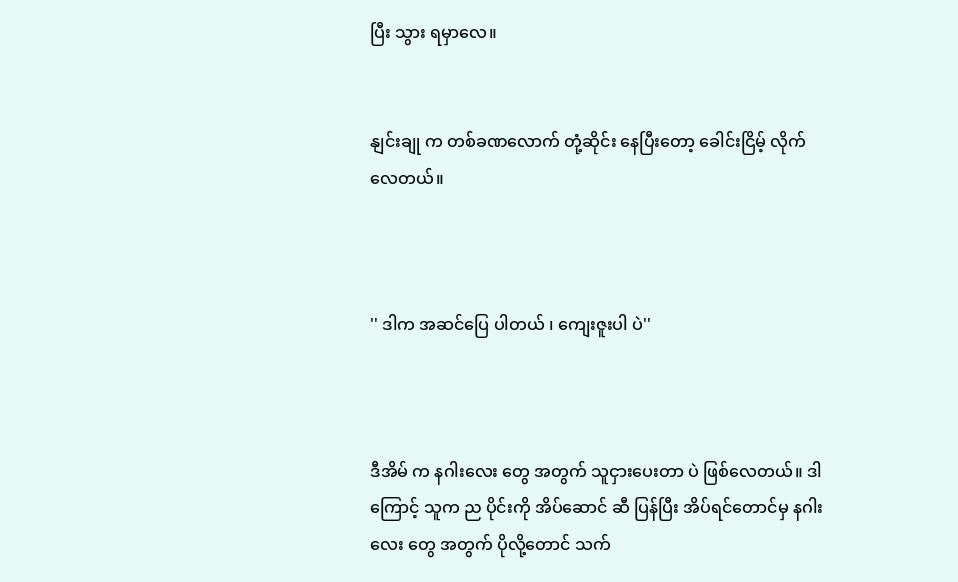ပြီး သွား ရမှာလေ။


နျင်းချု က တစ်ခဏလောက် တုံ့ဆိုင်း နေပြီးတော့ ခေါင်းငြိမ့် လိုက်လေတယ်။



'' ဒါက အဆင်ပြေ ပါတယ် ၊ ကျေးဇူးပါ ပဲ''



ဒီအိမ် က နဂါးလေး တွေ အတွက် သူငှားပေးတာ ပဲ ဖြစ်လေတယ်။ ဒါကြောင့် သူက ည ပိုင်းကို အိပ်ဆောင် ဆီ ပြန်ပြီး အိပ်ရင်တောင်မှ နဂါးလေး တွေ အတွက် ပိုလို့တောင် သက်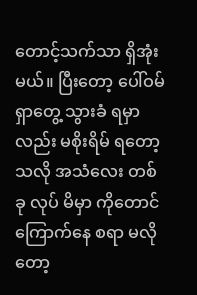တောင့်သက်သာ ရှိအုံးမယ်။ ပြီးတော့ ပေါ်ဝမ် ရှာတွေ့ သွားခံ ရမှာ လည်း မစိုးရိမ် ရတော့ သလို အသံလေး တစ်ခု လုပ် မိမှာ ကိုတောင် ကြောက်နေ စရာ မလိုတော့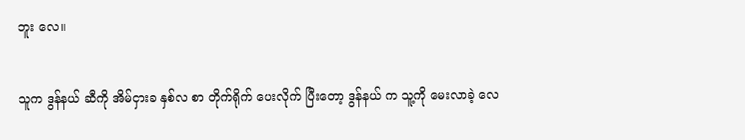ဘူး လေ။


သူက ဒွန်နယ် ဆီကို အိမ်ငှားခ နှစ်လ စာ တိုက်ရိုက် ပေးလိုက် ပြီးတော့ ဒွန်နယ် က သူ့ကို မေးလာခဲ့ လေ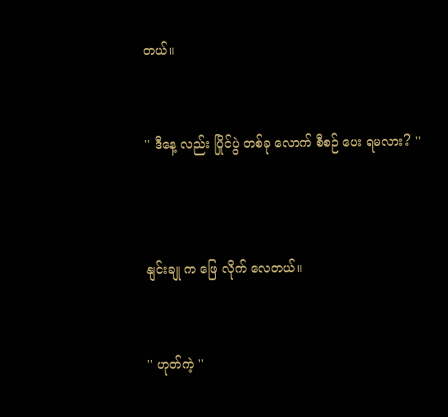တယ်။


'' ဒီနေ့ လည်း ပြိုင်ပွဲ တစ်ခု လောက် စီစဉ် ပေး ရမလား? ''



နျင်းချု က ဖြေ လိုက် လေတယ်။


'' ဟုတ်ကဲ့ ''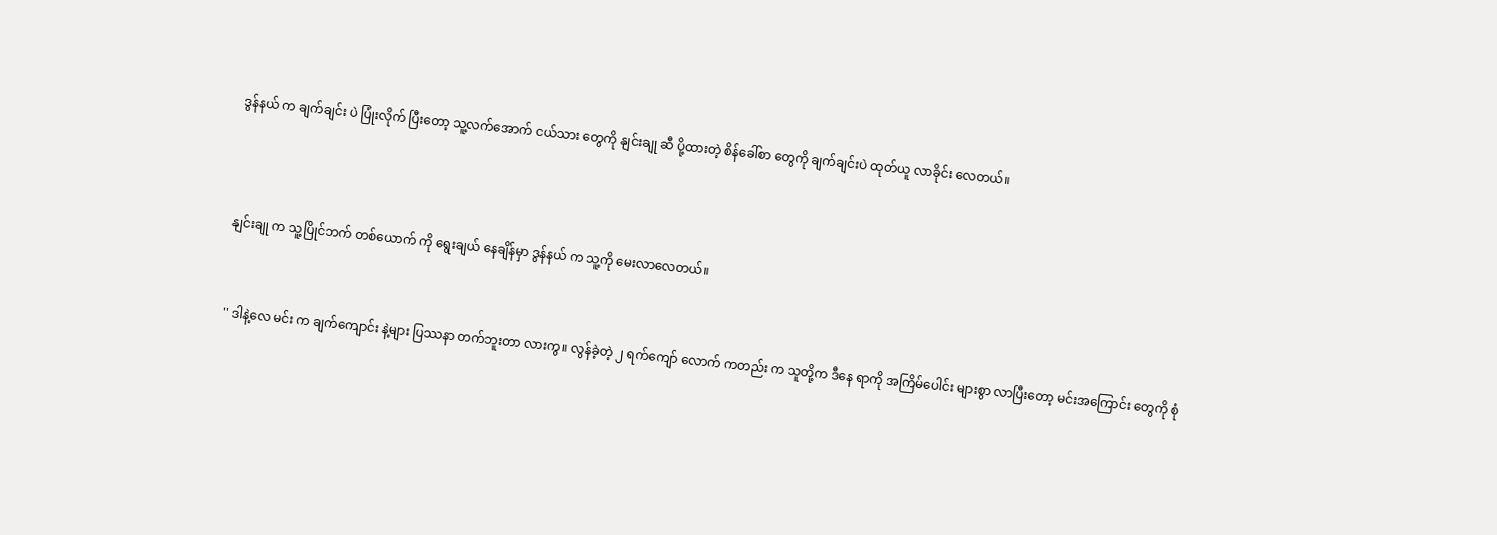ဒွန်နယ် က ချက်ချင်း ပဲ ပြုံးလိုက် ပြီးတော့ သူ့လက်အောက် ငယ်သား တွေကို နျင်းချု ဆီ ပို့ထားတဲ့ စိန်ခေါ်စာ တွေကို ချက်ချင်းပဲ ထုတ်ယူ လာခိုင်း လေတယ်။



နျင်းချု က သူ့ပြိုင်ဘက် တစ်ယောက် ကို ရွေးချယ် နေချိန်မှာ ဒွန်နယ် က သူ့ကို မေးလာလေတယ်။


'' ဒါနဲ့လေ မင်း က ချက်ကျောင်း နဲ့များ ပြဿနာ တက်ဘူးတာ လားကွ။ လွန်ခဲ့တဲ့ ၂ ရက်ကျော် လောက် ကတည်း က သူတို့က ဒီနေ ရာကို အကြိမ်ပေါင်း များစွာ လာပြီးတော့ မင်းအကြောင်း တွေကို စုံ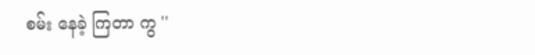စမ်း နေခဲ့ ကြတာ ကွ ''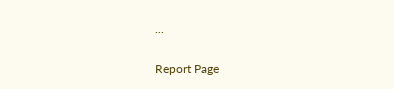...

Report Page